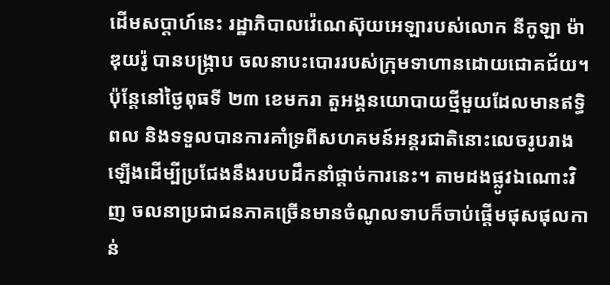ដើមសប្តាហ៍នេះ រដ្ឋាភិបាលវ៉េណេស៊ុយអេឡារបស់លោក នីកូឡា ម៉ាឌុយរ៉ូ បានបង្ក្រាប ចលនាបះបោររបស់ក្រុមទាហានដោយជោគជ័យ។ ប៉ុន្តែនៅថ្ងៃពុធទី ២៣ ខេមករា តួអង្គនយោបាយថ្មីមួយដែលមានឥទ្ធិពល និងទទួលបានការគាំទ្រពីសហគមន៍អន្តរជាតិនោះលេចរូបរាងឡើងដើម្បីប្រជែងនឹងរបបដឹកនាំផ្តាច់ការនេះ។ តាមដងផ្លូវឯណោះវិញ ចលនាប្រជាជនភាគច្រើនមានចំណូលទាបក៏ចាប់ផ្តើមផុសផុលកាន់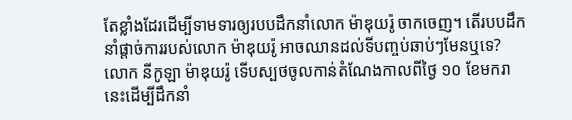តែខ្លាំងដែរដើម្បីទាមទារឲ្យរបបដឹកនាំលោក ម៉ាឌុយរ៉ូ ចាកចេញ។ តើរបបដឹកនាំផ្តាច់ការរបស់លោក ម៉ាឌុយរ៉ូ អាចឈានដល់ទីបញ្ចប់ឆាប់ៗមែនឬទេ?
លោក នីកូឡា ម៉ាឌុយរ៉ូ ទើបស្បថចូលកាន់តំណែងកាលពីថ្ងៃ ១០ ខែមករានេះដើម្បីដឹកនាំ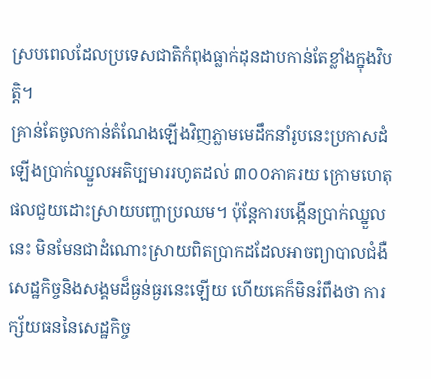ស្របពេលដែលប្រទេសជាតិកំពុងធ្លាក់ដុនដាបកាន់តែខ្លាំងក្នុងវិបត្តិ។
គ្រាន់តែចូលកាន់តំណែងឡើងវិញភ្លាមមេដឹកនាំរូបនេះប្រកាសដំឡើងប្រាក់ឈ្នួលអតិប្បមាររហូតដល់ ៣០០ភាគរយ ក្រោមហេតុផលជួយដោះស្រាយបញ្ហាប្រឈម។ ប៉ុន្តែការបង្កើនប្រាក់ឈ្នួលនេះ មិនមែនជាដំណោះស្រាយពិតប្រាកដដែលអាចព្យាបាលជំងឺសេដ្ឋកិច្ចនិងសង្គមដ៏ធ្ងន់ធ្ងរនេះឡើយ ហើយគេក៏មិនរំពឹងថា ការក្ស័យធននៃសេដ្ឋកិច្ច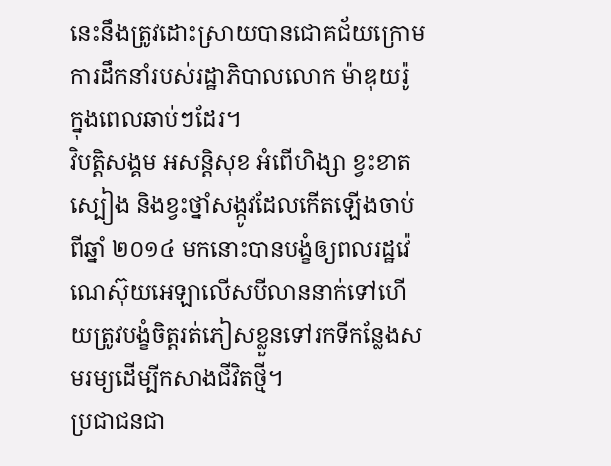នេះនឹងត្រូវដោះស្រាយបានជោគជ័យក្រោមការដឹកនាំរបស់រដ្ឋាភិបាលលោក ម៉ាឌុយរ៉ូ ក្នុងពេលឆាប់ៗដែរ។
វិបត្តិសង្គម អសន្តិសុខ អំពើហិង្សា ខ្វះខាតស្បៀង និងខ្វះថ្នាំសង្កូវដែលកើតឡើងចាប់ពីឆ្នាំ ២០១៤ មកនោះបានបង្ខំឲ្យពលរដ្ឋវ៉េណេស៊ុយអេឡាលើសបីលាននាក់ទៅហើយត្រូវបង្ខំចិត្តរត់ភៀសខ្លួនទៅរកទីកន្លែងសមរម្យដើម្បីកសាងជីវិតថ្មី។
ប្រជាជនជា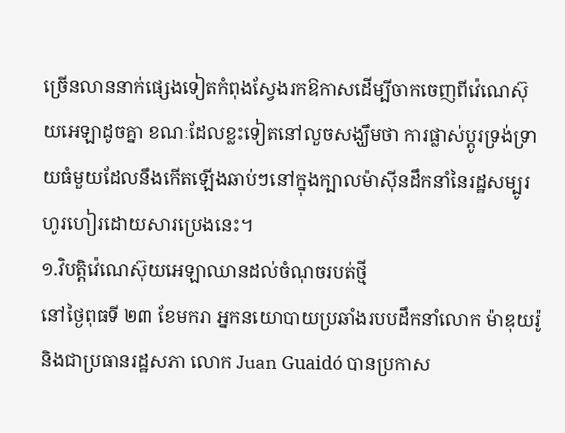ច្រើនលាននាក់ផ្សេងទៀតកំពុងស្វែងរកឱកាសដើម្បីចាកចេញពីវ៉េណេស៊ុយអេឡាដូចគ្នា ខណៈដែលខ្លះទៀតនៅលួចសង្ឃឹមថា ការផ្លាស់ប្តូរទ្រង់ទ្រាយធំមួយដែលនឹងកើតឡើងឆាប់ៗនៅក្នុងក្បាលម៉ាស៊ីនដឹកនាំនៃរដ្ឋសម្បូរហូរហៀរដោយសារប្រេងនេះ។
១.វិបត្តិវ៉េណេស៊ុយអេឡាឈានដល់ចំណុចរបត់ថ្មី
នៅថ្ងៃពុធទី ២៣ ខែមករា អ្នកនយោបាយប្រឆាំងរបបដឹកនាំលោក ម៉ាឌុយរ៉ូ និងជាប្រធានរដ្ឋសភា លោក Juan Guaidó បានប្រកាស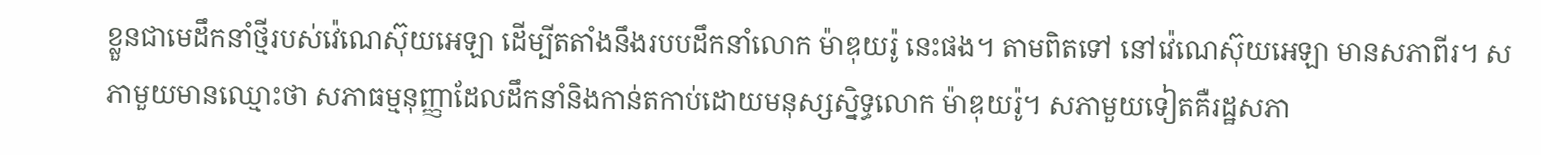ខ្លួនជាមេដឹកនាំថ្មីរបស់វ៉េណេស៊ុយអេឡា ដើម្បីតតាំងនឹងរបបដឹកនាំលោក ម៉ាឌុយរ៉ូ នេះផង។ តាមពិតទៅ នៅវ៉េណេស៊ុយអេឡា មានសភាពីរ។ សភាមួយមានឈ្មោះថា សភាធម្មនុញ្ញាដែលដឹកនាំនិងកាន់តកាប់ដោយមនុស្សស្និទ្ធលោក ម៉ាឌុយរ៉ូ។ សភាមួយទៀតគឺរដ្ឋសភា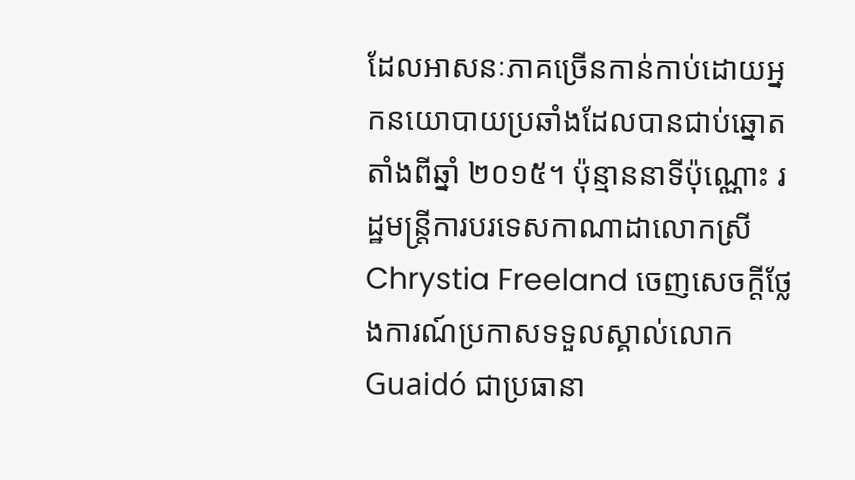ដែលអាសនៈភាគច្រើនកាន់កាប់ដោយអ្នកនយោបាយប្រឆាំងដែលបានជាប់ឆ្នោតតាំងពីឆ្នាំ ២០១៥។ ប៉ុន្មាននាទីប៉ុណ្ណោះ រដ្ឋមន្ត្រីការបរទេសកាណាដាលោកស្រី Chrystia Freeland ចេញសេចក្តីថ្លែងការណ៍ប្រកាសទទួលស្គាល់លោក Guaidó ជាប្រធានា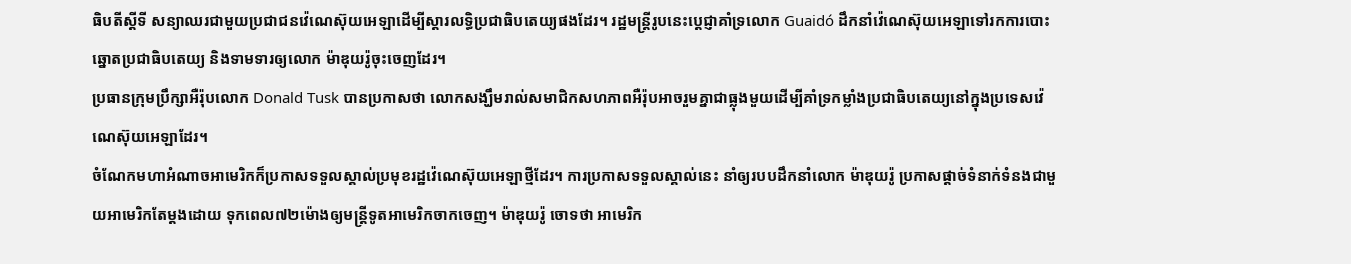ធិបតីស្តីទី សន្យាឈរជាមួយប្រជាជនវ៉េណេស៊ុយអេឡាដើម្បីស្តារលទ្ធិប្រជាធិបតេយ្យផងដែរ។ រដ្ឋមន្ត្រីរូបនេះប្តេជ្ញាគាំទ្រលោក Guaidó ដឹកនាំវ៉េណេស៊ុយអេឡាទៅរកការបោះឆ្នោតប្រជាធិបតេយ្យ និងទាមទារឲ្យលោក ម៉ាឌុយរ៉ូចុះចេញដែរ។
ប្រធានក្រុមប្រឹក្សាអឺរ៉ុបលោក Donald Tusk បានប្រកាសថា លោកសង្ឃឹមរាល់សមាជិកសហភាពអឺរ៉ុបអាចរួមគ្នាជាធ្លុងមួយដើម្បីគាំទ្រកម្លាំងប្រជាធិបតេយ្យនៅក្នុងប្រទេសវ៉េណេស៊ុយអេឡាដែរ។
ចំណែកមហាអំណាចអាមេរិកក៏ប្រកាសទទួលស្គាល់ប្រមុខរដ្ឋវ៉េណេស៊ុយអេឡាថ្មីដែរ។ ការប្រកាសទទួលស្គាល់នេះ នាំឲ្យរបបដឹកនាំលោក ម៉ាឌុយរ៉ូ ប្រកាសផ្តាច់ទំនាក់ទំនងជាមួយអាមេរិកតែម្តងដោយ ទុកពេល៧២ម៉ោងឲ្យមន្ត្រីទូតអាមេរិកចាកចេញ។ ម៉ាឌុយរ៉ូ ចោទថា អាមេរិក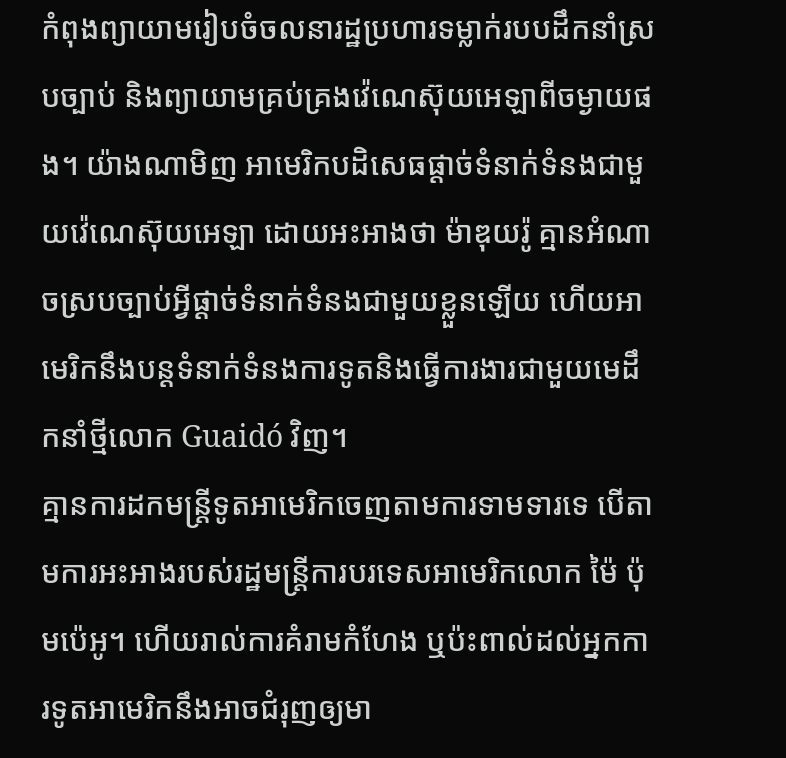កំពុងព្យាយាមរៀបចំចលនារដ្ឋប្រហារទម្លាក់របបដឹកនាំស្របច្បាប់ និងព្យាយាមគ្រប់គ្រងវ៉េណេស៊ុយអេឡាពីចម្ងាយផង។ យ៉ាងណាមិញ អាមេរិកបដិសេធផ្តាច់ទំនាក់ទំនងជាមួយវ៉េណេស៊ុយអេឡា ដោយអះអាងថា ម៉ាឌុយរ៉ូ គ្មានអំណាចស្របច្បាប់អ្វីផ្តាច់ទំនាក់ទំនងជាមួយខ្លួនឡើយ ហើយអាមេរិកនឹងបន្តទំនាក់ទំនងការទូតនិងធ្វើការងារជាមួយមេដឹកនាំថ្មីលោក Guaidó វិញ។
គ្មានការដកមន្ត្រីទូតអាមេរិកចេញតាមការទាមទារទេ បើតាមការអះអាងរបស់រដ្ឋមន្ត្រីការបរទេសអាមេរិកលោក ម៉ៃ ប៉ុមប៉េអូ។ ហើយរាល់ការគំរាមកំហែង ឬប៉ះពាល់ដល់អ្នកការទូតអាមេរិកនឹងអាចជំរុញឲ្យមា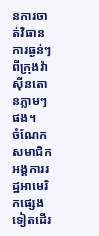នការចាត់វិធានការធ្ងន់ៗពីក្រុងវ៉ាស៊ីនតោនភ្លាមៗផង។
ចំណែកសមាជិកអង្គការរដ្ឋអាមេរិកផ្សេងទៀតដើរ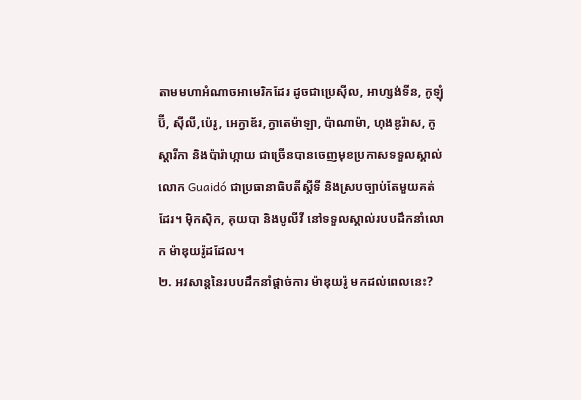តាមមហាអំណាចអាមេរិកដែរ ដូចជាប្រេស៊ីល, អាហ្សង់ទីន, កូឡុំប៊ី, ស៊ីលី,ប៉េរូ, អេក្វាឌ័រ,ក្វាតេម៉ាឡា, ប៉ាណាម៉ា, ហុងឌូរ៉ាស, កូស្តារីកា និងប៉ារ៉ាហ្កាយ ជាច្រើនបានចេញមុខប្រកាសទទួលស្គាល់លោក Guaidó ជាប្រធានាធិបតីស្តីទី និងស្របច្បាប់តែមួយគត់ដែរ។ ម៉ិកស៊ិក, គុយបា និងបូលីវី នៅទទួលស្គាល់របបដឹកនាំលោក ម៉ាឌុយរ៉ូដដែល។
២. អវសាន្តនៃរបបដឹកនាំផ្តាច់ការ ម៉ាឌុយរ៉ូ មកដល់ពេលនេះ?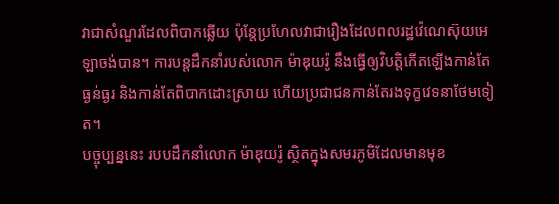វាជាសំណួរដែលពិបាកឆ្លើយ ប៉ុន្តែប្រហែលវាជារឿងដែលពលរដ្ឋវ៉េណេស៊ុយអេឡាចង់បាន។ ការបន្តដឹកនាំរបស់លោក ម៉ាឌុយរ៉ូ នឹងធ្វើឲ្យវិបត្តិកើតឡើងកាន់តែធ្ងន់ធ្ងរ និងកាន់តែពិបាកដោះស្រាយ ហើយប្រជាជនកាន់តែរងទុក្ខវេទនាថែមទៀត។
បច្ចុប្បន្ននេះ របបដឹកនាំលោក ម៉ាឌុយរ៉ូ ស្ថិតក្នុងសមរភូមិដែលមានមុខ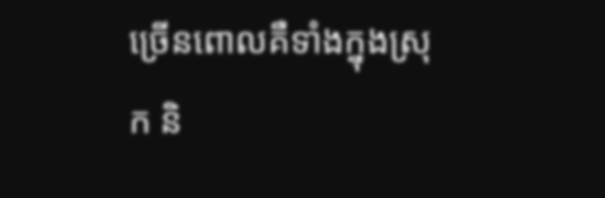ច្រើនពោលគឺទាំងក្នុងស្រុក និ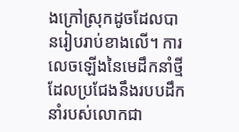ងក្រៅស្រុកដូចដែលបានរៀបរាប់ខាងលើ។ ការលេចឡើងនៃមេដឹកនាំថ្មីដែលប្រជែងនឹងរបបដឹកនាំរបស់លោកជា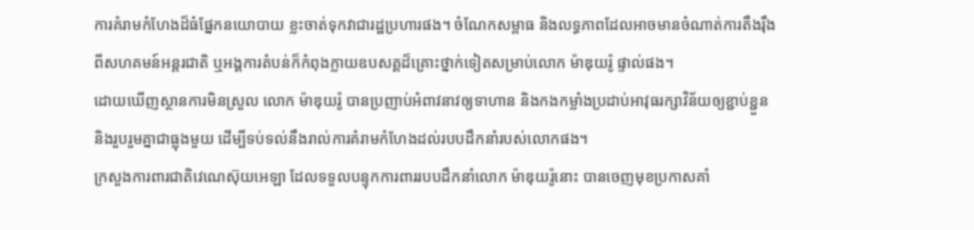ការគំរាមកំហែងដ៏ធំផ្នែកនយោបាយ ខ្លះចាត់ទុកវាជារដ្ឋប្រហារផង។ ចំណែកសម្ពាធ និងលទ្ធភាពដែលអាចមានចំណាត់ការតឹងរ៉ឹងពីសហគមន៍អន្តរជាតិ ឬអង្គការតំបន់ក៏កំពុងក្លាយឧបសគ្គដ៏គ្រោះថ្នាក់ទៀតសម្រាប់លោក ម៉ាឌុយរ៉ូ ផ្ទាល់ផង។
ដោយឃើញស្ថានការមិនស្រួល លោក ម៉ាឌុយរ៉ូ បានប្រញាប់អំពាវនាវឲ្យទាហាន និងកងកម្លាំងប្រដាប់អាវុធរក្សាវិន័យឲ្យខ្ជាប់ខ្ជួន និងរួបរួមគ្នាជាធ្លុងមួយ ដើម្បីទប់ទល់នឹងរាល់ការគំរាមកំហែងដល់របបដឹកនាំរបស់លោកផង។
ក្រសួងការពារជាតិវេណេស៊ុយអេឡា ដែលទទួលបន្ទុកការពាររបបដឹកនាំលោក ម៉ាឌុយរ៉ូនោះ បានចេញមុខប្រកាសគាំ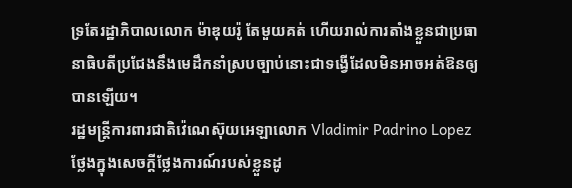ទ្រតែរដ្ឋាភិបាលលោក ម៉ាឌុយរ៉ូ តែមួយគត់ ហើយរាល់ការតាំងខ្លួនជាប្រធានាធិបតីប្រជែងនឹងមេដឹកនាំស្របច្បាប់នោះជាទង្វើដែលមិនអាចអត់ឱនឲ្យបានឡើយ។
រដ្ឋមន្ត្រីការពារជាតិវ៉េណេស៊ុយអេឡាលោក Vladimir Padrino Lopez ថ្លែងក្នុងសេចក្តីថ្លែងការណ៍របស់ខ្លួនដូ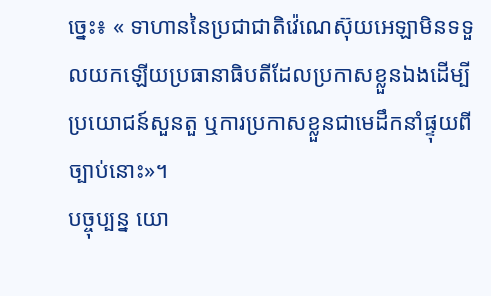ច្នេះ៖ « ទាហាននៃប្រជាជាតិវ៉េណេស៊ុយអេឡាមិនទទួលយកឡើយប្រធានាធិបតីដែលប្រកាសខ្លួនឯងដើម្បីប្រយោជន៍សួនតួ ឬការប្រកាសខ្លួនជាមេដឹកនាំផ្ទុយពីច្បាប់នោះ»។
បច្ចុប្បន្ន យោ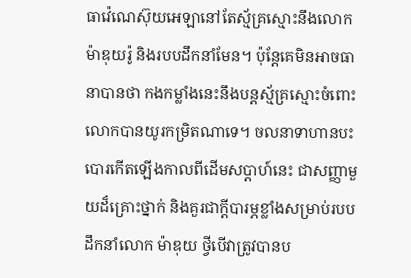ធាវ៉េណេស៊ុយអេឡានៅតែស្ម័គ្រស្មោះនឹងលោក ម៉ាឌុយរ៉ូ និងរបបដឹកនាំមែន។ ប៉ុន្តែគេមិនអាចធានាបានថា កងកម្លាំងនេះនឹងបន្តស្ម័គ្រស្មោះចំពោះលោកបានយូរកម្រិតណាទេ។ ចលនាទាហានបះបោរកើតឡើងកាលពីដើមសប្តាហ៍នេះ ជាសញ្ញាមួយដ៏គ្រោះថ្នាក់ និងគួរជាក្តីបារម្ភខ្លាំងសម្រាប់របបដឹកនាំលោក ម៉ាឌុយ ថ្វីបើវាត្រូវបានប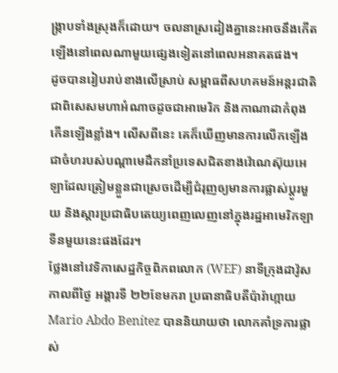ង្ក្រាបទាំងស្រុងក៏ដោយ។ ចលនាស្រដៀងគ្នានេះអាចនឹងកើតឡើងនៅពេលណាមួយផ្សេងទៀតនៅពេលអនាគតផង។
ដូចបានរៀបរាប់ខាងលើស្រាប់ សម្ពាធពីសហគមន៍អន្តរជាតិជាពិសេសមហាអំណាចដូចជាអាមេរិក និងកាណាដាកំពុងកើនឡើងខ្លាំង។ លើសពីនេះ គេក៏ឃើញមានការលើកឡើងជាចំហរបស់បណ្តាមេដឹកនាំប្រទេសជិតខាងវ៉េណេស៊ុយអេឡាដែលត្រៀមខ្លួនជាស្រេចដើម្បីជំរុញឲ្យមានការផ្លាស់ប្តូរមួយ និងស្តារប្រជាធិបតេយ្យពេញលេញនៅក្នុងរដ្ឋអាមេរិកឡាទីនមួយនេះផងដែរ។
ថ្លែងនៅវេទិកាសេដ្ឋកិច្ចពិភពលោក (WEF) នាទីក្រុងដាវ៉ូសកាលពីថ្ងៃ អង្គារទី ២២ខែមករា ប្រធានាធិបតីប៉ារ៉ាហ្កាយ Mario Abdo Benítez បាននិយាយថា លោកគាំទ្រការផ្លាស់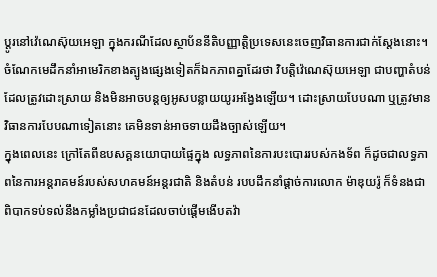ប្តូរនៅវ៉េណេស៊ុយអេឡា ក្នុងករណីដែលស្ថាប័ននីតិបញ្ញាត្តិប្រទេសនេះចេញវិធានការជាក់ស្តែងនោះ។ ចំណែកមេដឹកនាំអាមេរិកខាងត្បូងផ្សេងទៀតក៏ឯកភាពគ្នាដែរថា វិបត្តិវ៉េណេស៊ុយអេឡា ជាបញ្ហាតំបន់ដែលត្រូវដោះស្រាយ និងមិនអាចបន្តឲ្យអូសបន្លាយយូរអង្វែងឡើយ។ ដោះស្រាយបែបណា ឬត្រូវមានវិធានការបែបណាទៀតនោះ គេមិនទាន់អាចទាយដឹងច្បាស់ឡើយ។
ក្នុងពេលនេះ ក្រៅតែពីឧបសគ្គនយោបាយផ្ទៃក្នុង លទ្ធភាពនៃការបះបោររបស់កងទ័ព ក៏ដូចជាលទ្ធភាពនៃការអន្តរាគមន៍របស់សហគមន៍អន្តរជាតិ និងតំបន់ របបដឹកនាំផ្តាច់ការលោក ម៉ាឌុយរ៉ូ ក៏ទំនងជាពិបាកទប់ទល់នឹងកម្លាំងប្រជាជនដែលចាប់ផ្តើមងើបតវ៉ា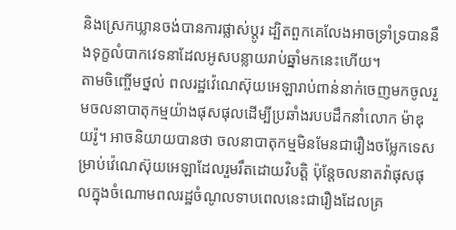និងស្រេកឃ្លានចង់បានការផ្លាស់ប្តូរ ដ្បិតពួកគេលែងអាចទ្រាំទ្របាននឹងទុក្ខលំបាកវេទនាដែលអូសបន្លាយរាប់ឆ្នាំមកនេះហើយ។
តាមចិញ្ចើមថ្នល់ ពលរដ្ឋវ៉េណេស៊ុយអេឡារាប់ពាន់នាក់ចេញមកចូលរួមចលនាបាតុកម្មយ៉ាងផុសផុលដើម្បីប្រឆាំងរបបដឹកនាំលោក ម៉ាឌុយរ៉ូ។ អាចនិយាយបានថា ចលនាបាតុកម្មមិនមែនជារឿងចម្លែកទេសម្រាប់វ៉េណេស៊ុយអេឡាដែលរួមរឹតដោយវិបត្តិ ប៉ុន្តែចលនាតវ៉ាផុសផុលក្នុងចំណោមពលរដ្ឋចំណូលទាបពេលនេះជារឿងដែលគ្រ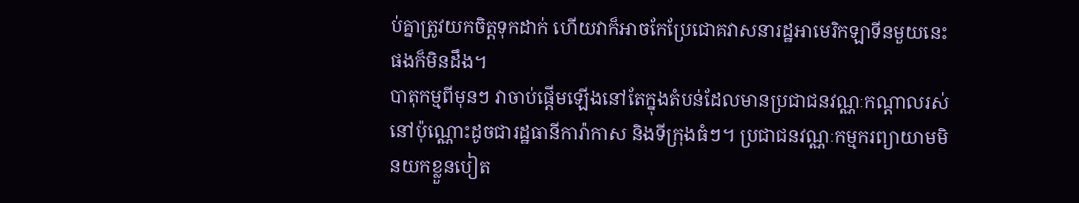ប់គ្នាត្រូវយកចិត្តទុកដាក់ ហើយវាក៏អាចកែប្រែជោគវាសនារដ្ឋអាមេរិកឡាទីនមួយនេះផងក៏មិនដឹង។
បាតុកម្មពីមុនៗ វាចាប់ផ្តើមឡើងនៅតែក្នុងតំបន់ដែលមានប្រជាជនវណ្ណៈកណ្តាលរស់នៅប៉ុណ្ណោះដូចជារដ្ឋធានីការ៉ាកាស និងទីក្រុងធំៗ។ ប្រជាជនវណ្ណៈកម្មករព្យាយាមមិនយកខ្លួនបៀត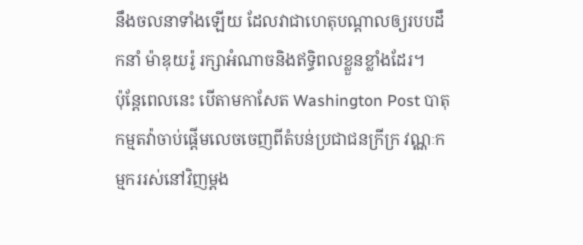នឹងចលនាទាំងឡើយ ដែលវាជាហេតុបណ្តាលឲ្យរបបដឹកនាំ ម៉ាឌុយរ៉ូ រក្សាអំណាចនិងឥទ្ធិពលខ្លួនខ្លាំងដែរ។
ប៉ុន្តែពេលនេះ បើតាមកាសែត Washington Post បាតុកម្មតវ៉ាចាប់ផ្តើមលេចចេញពីតំបន់ប្រជាជនក្រីក្រ វណ្ណៈកម្មកររស់នៅវិញម្តង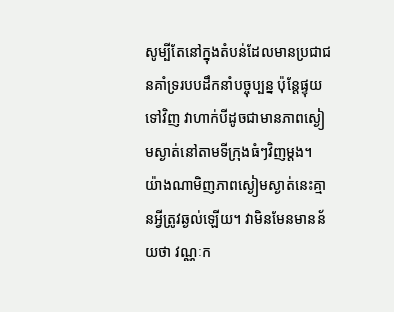សូម្បីតែនៅក្នុងតំបន់ដែលមានប្រជាជនគាំទ្ររបបដឹកនាំបច្ចុប្បន្ន ប៉ុន្តែផ្ទុយទៅវិញ វាហាក់បីដូចជាមានភាពស្ងៀមស្ងាត់នៅតាមទីក្រុងធំៗវិញម្តង។ យ៉ាងណាមិញភាពស្ងៀមស្ងាត់នេះគ្មានអ្វីត្រូវឆ្ងល់ឡើយ។ វាមិនមែនមានន័យថា វណ្ណៈក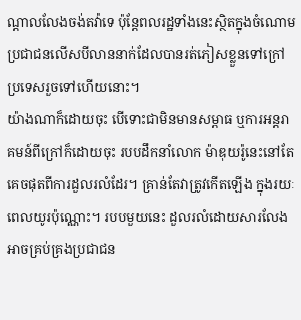ណ្តាលលែងចង់តវ៉ាទេ ប៉ុន្តែពលរដ្ឋទាំងនេះស្ថិតក្នុងចំណោមប្រជាជនលើសបីលាននាក់ដែលបានរត់ភៀសខ្លួនទៅក្រៅប្រទេសរួចទៅហើយនោះ។
យ៉ាងណាក៏ដោយចុះ បើទោះជាមិនមានសម្ពាធ ឬការអន្តរាគមន៍ពីក្រៅក៏ដោយចុះ របបដឹកនាំលោក ម៉ាឌុយរ៉ូនេះនៅតែគេចផុតពីការដួលរលំដែរ។ គ្រាន់តែវាត្រូវកើតឡើង ក្នុងរយៈពេលយូរប៉ុណ្ណោះ។ របបមួយនេះ ដួលរលំដោយសារលែងអាចគ្រប់គ្រងប្រជាជន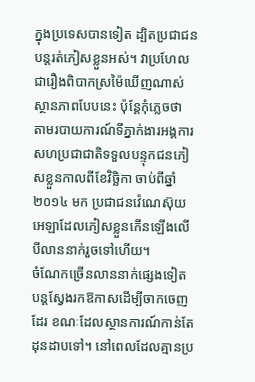ក្នុងប្រទេសបានទៀត ដ្បិតប្រជាជនបន្តរត់ភៀសខ្លួនអស់។ វាប្រហែលជារឿងពិបាកស្រម៉ៃឃើញណាស់ស្ថានភាពបែបនេះ ប៉ុន្តែកុំភ្លេចថា តាមរបាយការណ៍ទីភ្នាក់ងារអង្គការសហប្រជាជាតិទទួលបន្ទុកជនភៀសខ្លួនកាលពីខែវិច្ឆិកា ចាប់ពីឆ្នាំ ២០១៤ មក ប្រជាជនវ៉េណេស៊ុយអេឡាដែលភៀសខ្លួនកើនឡើងលើបីលាននាក់រួចទៅហើយ។
ចំណែកច្រើនលាននាក់ផ្សេងទៀតបន្តស្វែងរកឱកាសដើម្បីចាកចេញដែរ ខណៈដែលស្ថានការណ៍កាន់តែដុនដាបទៅ។ នៅពេលដែលគ្មានប្រ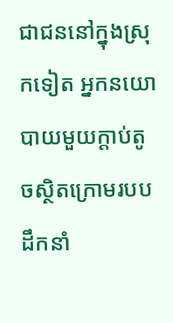ជាជននៅក្នុងស្រុកទៀត អ្នកនយោបាយមួយក្តាប់តូចស្ថិតក្រោមរបបដឹកនាំ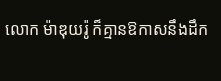លោក ម៉ាឌុយរ៉ូ ក៏គ្មានឱកាសនឹងដឹក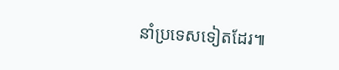នាំប្រទេសទៀតដែរ៕